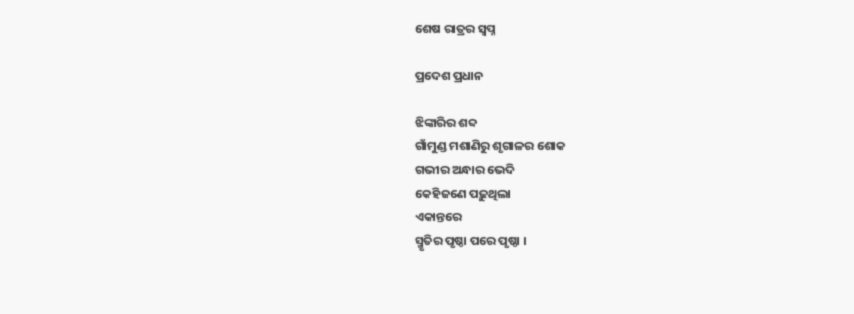ଶେଷ ରାତ୍ରର ସ୍ଵପ୍ନ

ପ୍ରଦେଶ ପ୍ରଧାନ

ଝିଙ୍କାରିର ଶବ୍ଦ
ଗାଁମୁଣ୍ଡ ମଶାଣିରୁ ଶୃଗାଳର ଶୋକ
ଗଭୀର ଅନ୍ଧାର ଭେଦି
କେହିଜଣେ ପଢ଼ୁଥିଲା
ଏକାନ୍ତରେ
ସ୍ମୃତିର ପୃଷ୍ଠା ପରେ ପୃଷ୍ଠା ।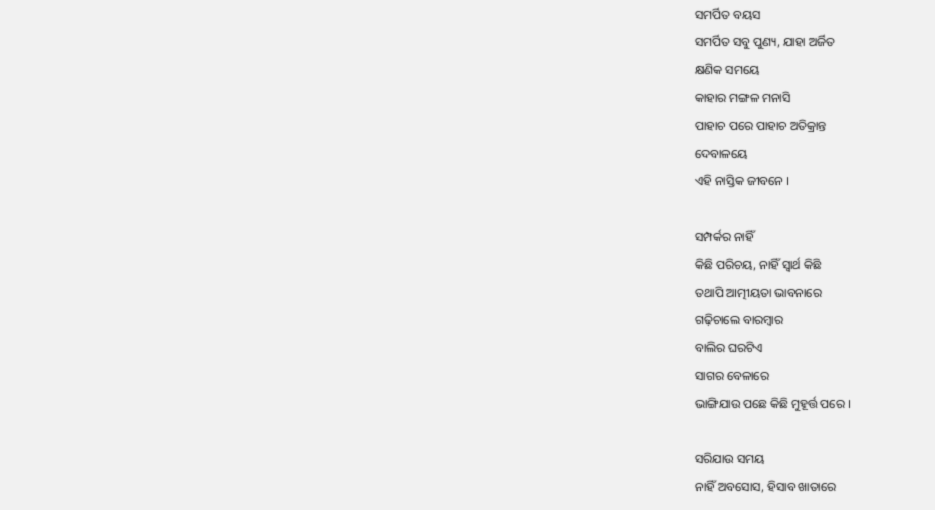ସମର୍ପିତ ବୟସ
ସମର୍ପିତ ସବୁ ପୁଣ୍ୟ, ଯାହା ଅର୍ଜିତ
କ୍ଷଣିକ ସମୟେ
କାହାର ମଙ୍ଗଳ ମନାସି
ପାହାଚ ପରେ ପାହାଚ ଅତିକ୍ରାନ୍ତ
ଦେବାଳୟେ
ଏହି ନାସ୍ତିକ ଜୀବନେ ।

ସମ୍ପର୍କର ନାହିଁ
କିଛି ପରିଚୟ, ନାହିଁ ସ୍ୱାର୍ଥ କିଛି
ତଥାପି ଆତ୍ମୀୟତା ଭାବନାରେ
ଗଢ଼ିଚାଲେ ବାରମ୍ବାର
ବାଲିର ଘରଟିଏ
ସାଗର ବେଳାରେ
ଭାଙ୍ଗିଯାଉ ପଛେ କିଛି ମୁହୂର୍ତ୍ତ ପରେ ।

ସରିଯାଉ ସମୟ
ନାହିଁ ଅବସୋସ, ହିସାବ ଖାତାରେ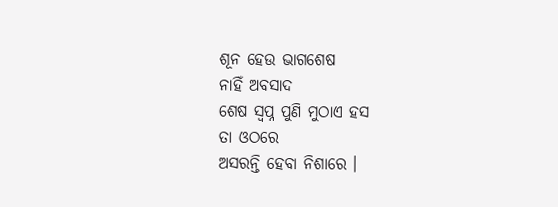ଶୂନ ହେଉ ଭାଗଶେଷ
ନାହିଁ ଅବସାଦ
ଶେଷ ସ୍ଵପ୍ନ ପୁଣି ମୁଠାଏ ହସ
ତା ଓଠରେ
ଅସରନ୍ତି ହେବା ନିଶାରେ ।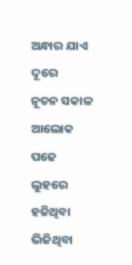ଅନ୍ଧାର ଯାଏ ଦୂରେ
ନୂତନ ସକାଳ ଆଲୋକ ପଢେ
ଲୁହରେ ହଜିଥିବା
ଭିଜିଥିବା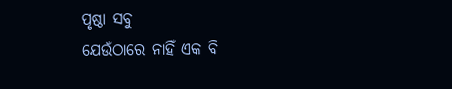ପୃଷ୍ଠା ସବୁ
ଯେଉଁଠାରେ ନାହିଁ ଏକ ବି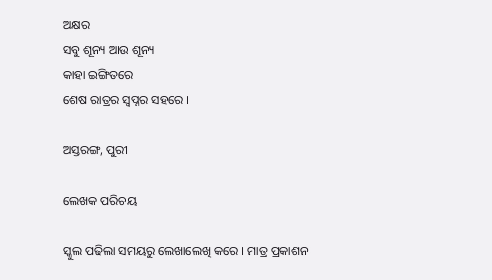ଅକ୍ଷର
ସବୁ ଶୂନ୍ୟ ଆଉ ଶୂନ୍ୟ
କାହା ଇଙ୍ଗିତରେ
ଶେଷ ରାତ୍ରର ସ୍ଵପ୍ନର ସହରେ ।

ଅସ୍ତରଙ୍ଗ, ପୁରୀ

ଲେଖକ ପରିଚୟ

ସ୍କୁଲ ପଢିଲା ସମୟରୁ ଲେଖାଲେଖି କରେ । ମାତ୍ର ପ୍ରକାଶନ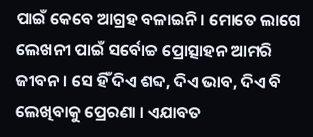ପାଇଁ କେବେ ଆଗ୍ରହ ବଳାଇନି । ମୋତେ ଲାଗେ ଲେଖନୀ ପାଇଁ ସର୍ବୋଚ୍ଚ ପ୍ରୋତ୍ସାହନ ଆମରି ଜୀବନ । ସେ ହିଁ ଦିଏ ଶବ୍ଦ, ଦିଏ ଭାବ, ଦିଏ ବି ଲେଖିବାକୁ ପ୍ରେରଣା । ଏଯାବତ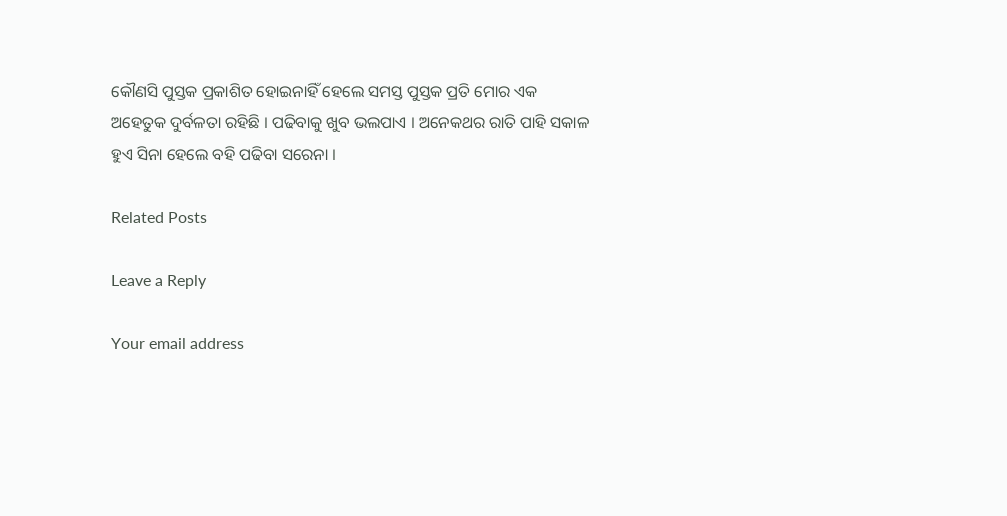କୌଣସି ପୁସ୍ତକ ପ୍ରକାଶିତ ହୋଇନାହିଁ ହେଲେ ସମସ୍ତ ପୁସ୍ତକ ପ୍ରତି ମୋର ଏକ ଅହେତୁକ ଦୁର୍ବଳତା ରହିଛି । ପଢିବାକୁ ଖୁବ ଭଲପାଏ । ଅନେକଥର ରାତି ପାହି ସକାଳ ହୁଏ ସିନା ହେଲେ ବହି ପଢିବା ସରେନା ।

Related Posts

Leave a Reply

Your email address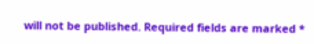will not be published. Required fields are marked *